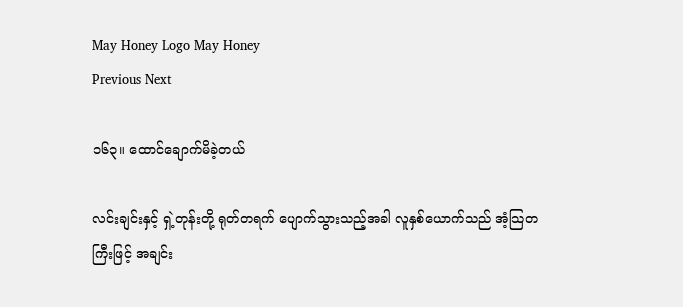May Honey Logo May Honey
Previous Next

၁၆၃။ ထောင်ချောက်မိခဲ့တယ်

လင်းချင်းနှင့် ရှဲ့တုန်းတို့ ရုတ်တရက် ပျောက်သွားသည့်အခါ လူနှစ်ယောက်သည် အံ့သြတကြီးဖြင့် အချင်း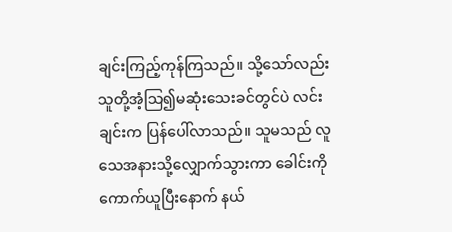ချင်းကြည့်ကုန်ကြသည်။ သို့သော်လည်း သူတို့အံ့သြ၍မဆုံးသေးခင်တွင်ပဲ လင်းချင်းက ပြန်ပေါ်လာသည်။ သူမသည် လူသေအနားသို့လျှောက်သွားကာ ခေါင်းကိုကောက်ယူပြီးနောက် နယ်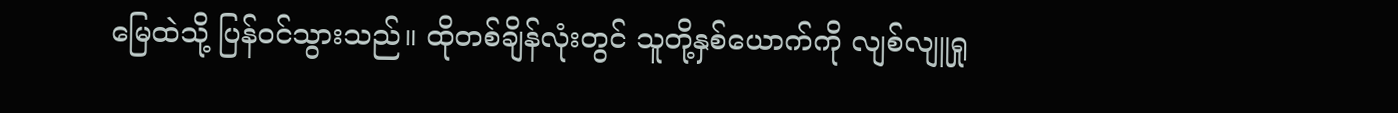မြေထဲသို့ ပြန်ဝင်သွားသည်။ ထိုတစ်ချိန်လုံးတွင် သူတို့နှစ်ယောက်ကို လျစ်လျူရှု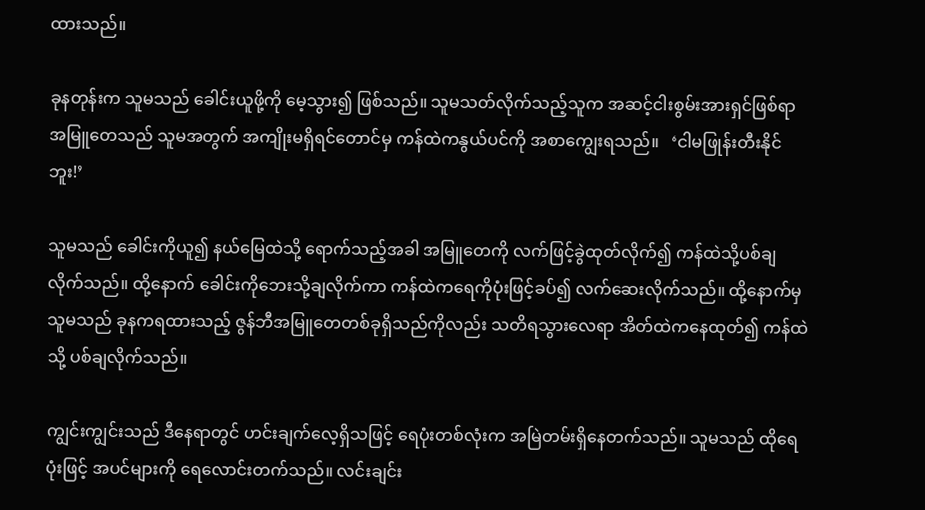ထားသည်။

ခုနတုန်းက သူမသည် ခေါင်းယူဖို့ကို မေ့သွား၍ ဖြစ်သည်။ သူမသတ်လိုက်သည့်သူက အဆင့်ငါးစွမ်းအားရှင်ဖြစ်ရာ အမြူတေသည် သူမအတွက် အကျိုးမရှိရင်တောင်မှ ကန်ထဲကနွယ်ပင်ကို အစာကျွေးရသည်။   ‘ငါမဖြုန်းတီးနိုင်ဘူး!’

သူမသည် ခေါင်းကိုယူ၍ နယ်မြေထဲသို့ ရောက်သည့်အခါ အမြူတေကို လက်ဖြင့်ခွဲထုတ်လိုက်၍ ကန်ထဲသို့ပစ်ချလိုက်သည်။ ထို့နောက် ခေါင်းကိုဘေးသို့ချလိုက်ကာ ကန်ထဲကရေကိုပုံးဖြင့်ခပ်၍ လက်ဆေးလိုက်သည်။ ထို့နောက်မှ သူမသည် ခုနကရထားသည့် ဇွန်ဘီအမြူတေတစ်ခုရှိသည်ကိုလည်း သတိရသွားလေရာ အိတ်ထဲကနေထုတ်၍ ကန်ထဲသို့ ပစ်ချလိုက်သည်။

ကျွင်းကျွင်းသည် ဒီနေရာတွင် ဟင်းချက်လေ့ရှိသဖြင့် ရေပုံးတစ်လုံးက အမြဲတမ်းရှိနေတက်သည်။ သူမသည် ထိုရေပုံးဖြင့် အပင်များကို ရေလောင်းတက်သည်။ လင်းချင်း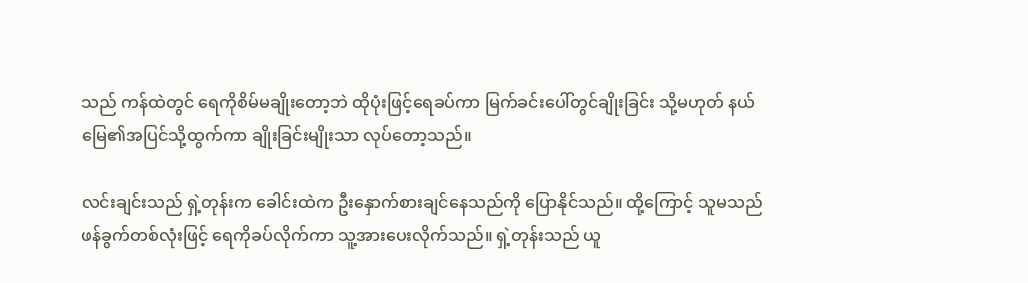သည် ကန်ထဲတွင် ရေကိုစိမ်မချိုးတော့ဘဲ ထိုပုံးဖြင့်ရေခပ်ကာ မြက်ခင်းပေါ်တွင်ချိုးခြင်း သို့မဟုတ် နယ်မြေ၏အပြင်သို့ထွက်ကာ ချိုးခြင်းမျိုးသာ လုပ်တော့သည်။

လင်းချင်းသည် ရှဲ့တုန်းက ခေါင်းထဲက ဦးနှောက်စားချင်နေသည်ကို ပြောနိုင်သည်။ ထို့ကြောင့် သူမသည် ဖန်ခွက်တစ်လုံးဖြင့် ရေကိုခပ်လိုက်ကာ သူ့အားပေးလိုက်သည်။ ရှဲ့တုန်းသည် ယူ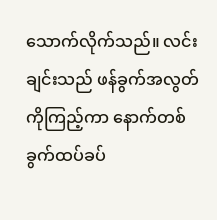သောက်လိုက်သည်။ လင်းချင်းသည် ဖန်ခွက်အလွတ်ကိုကြည့်ကာ နောက်တစ်ခွက်ထပ်ခပ်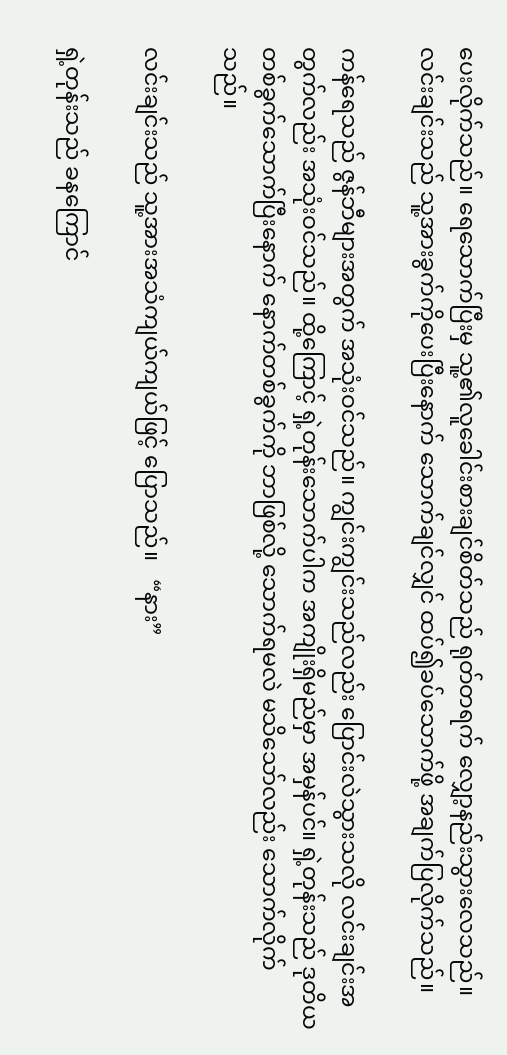ပေးလိုက်သည်။ ရေသောက်ပြီးမှ သူ့၏လူခေါင်းစားချင်စိတ်သည် ရုတ်တရက် လျှော့နည်းသွားလေသည်။ လင်းချင်းသည် သူ့အားခွက်ကိုပေးပြီးနောက် သောက်ချင်လျှင် ထပ်၍ခပ်သောက်ဖို့ အချက်ပြလိုက်သည်။

ကန်ရေသည် ဇွန်ဘီများအတွက် အသုံးဝင်သည်။ ကျွင်းကျွင်းသည်လည်း ပြောင်းလဲသွားသလို လင်းချင်းအတွက်လည်း အသုံးဝင်သည်။ ထို့ကြောင့် ရှဲ့တုန်းသောက်ပါက အကျိုးရှိမည်မှာ အမှန်ပင်။ ရှဲ့တုန်းသည် ဒုတိယတစ်ခွက်သောက်ပြီးနောက် နောက်တစ်ခွက်ကို ဘာဖြစ်လို့ သောက်ရမလဲ မသိသော်လည်း သောက်လိုက်သည်။

လင်းချင်းသည် သူ့အားအသံကျယ်ကျယ်ဖြင့် ပြောသည်။   “နား”

ရှဲ့တုန်းသည် ခနကြောင်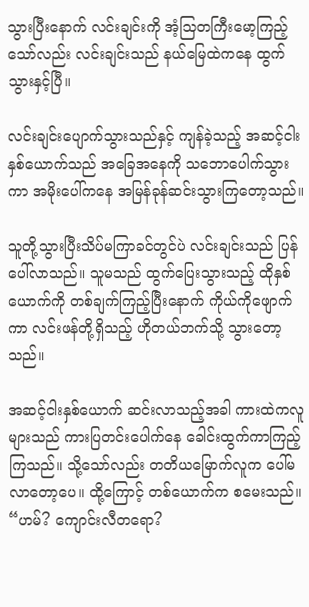သွားပြီးနောက် လင်းချင်းကို အံ့သြတကြီးမော့ကြည့်သော်လည်း လင်းချင်းသည် နယ်မြေထဲကနေ ထွက်သွားနှင့်ပြီ။

လင်းချင်းပျောက်သွားသည်နှင့် ကျန်ခဲ့သည့် အဆင့်ငါးနှစ်ယောက်သည် အခြေအနေကို သဘောပေါက်သွားကာ အမိုးပေါ်ကနေ အမြန်ခုန်ဆင်းသွားကြတော့သည်။

သူတို့သွားပြီးသိပ်မကြာခင်တွင်ပဲ လင်းချင်းသည် ပြန်ပေါ်လာသည်။ သူမသည် ထွက်ပြေးသွားသည့် ထိုနှစ်ယောက်ကို တစ်ချက်ကြည့်ပြီးနောက် ကိုယ်ကိုဖျောက်ကာ လင်းဖန်တို့ရှိသည့် ဟိုတယ်ဘက်သို့ သွားတော့သည်။

အဆင့်ငါးနှစ်ယောက် ဆင်းလာသည့်အခါ ကားထဲကလူများသည် ကားပြတင်းပေါက်နေ ခေါင်းထွက်ကာကြည့်ကြသည်။ သို့သော်လည်း တတိယမြောက်လူက ပေါ်မလာတော့ပေ။ ထို့ကြောင့် တစ်ယောက်က စမေးသည်။   “ဟမ်? ကျောင်းလီတရော?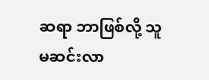ဆရာ ဘာဖြစ်လို့ သူမဆင်းလာ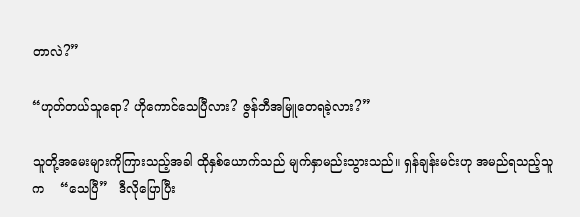တာလဲ?”

“ဟုတ်တယ်သူရော? ဟိုကောင်သေပြီလား? ဇွန်ဘီအမြူတေရခဲ့လား?”

သူတို့အမေးများကိုကြားသည့်အခါ ထိုနှစ်ယောက်သည် မျက်နှာမည်းသွားသည်။ ရှန်ချန်းမင်းဟု အမည်ရသည့်သူက    “သေပြီ”   ဒီလိုပြောပြီး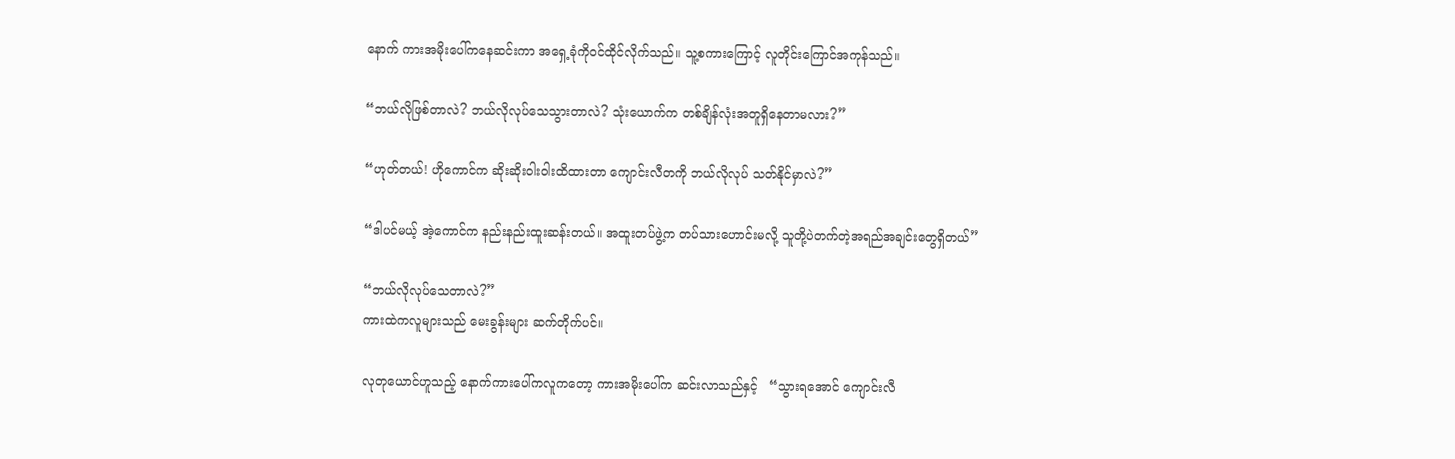နောက် ကားအမိုးပေါ်ကနေဆင်းကာ အရှေ့ခုံကိုဝင်ထိုင်လိုက်သည်။ သူ့စကားကြောင့် လူတိုင်းကြောင်အကုန်သည်။

“ဘယ်လိုဖြစ်တာလဲ? ဘယ်လိုလုပ်သေသွားတာလဲ? သုံးယောက်က တစ်ချိန်လုံးအတူရှိနေတာမလား?”

“ဟုတ်တယ်! ဟိုကောင်က ဆိုးဆိုးဝါးဝါးထိထားတာ ကျောင်းလီတကို ဘယ်လိုလုပ် သတ်နိုင်မှာလဲ?”

“ဒါပင်မယ့် အဲ့ကောင်က နည်းနည်းထူးဆန်းတယ်။ အထူးတပ်ဖွဲ့က တပ်သားဟောင်းမလို့ သူတို့ပဲတက်တဲ့အရည်အချင်းတွေရှိတယ်”

“ဘယ်လိုလုပ်သေတာလဲ?”
ကားထဲကလူများသည် မေးခွန်းများ ဆက်တိုက်ပင်။

လုတုယောင်ဟူသည့် နောက်ကားပေါ်ကလူကတော့ ကားအမိုးပေါ်က ဆင်းလာသည်နှင့်   “သွားရအောင် ကျောင်းလီ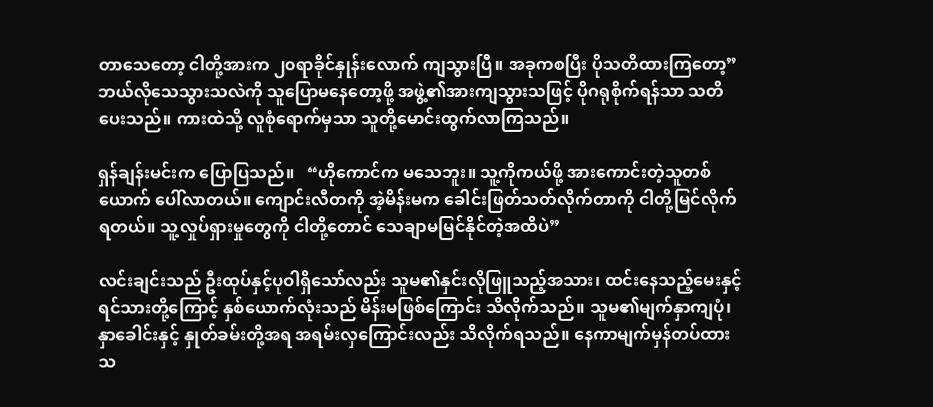တာသေတော့ ငါတို့အားက ၂၀ရာခိုင်နှုန်းလောက် ကျသွားပြီ။ အခုကစပြီး ပိုသတိထားကြတော့”   ဘယ်လိုသေသွားသလဲကို သူပြောမနေတော့ဖို့ အဖွဲ့၏အားကျသွားသဖြင့် ပိုဂရုစိုက်ရန်သာ သတိပေးသည်။ ကားထဲသို့ လူစုံရောက်မှသာ သူတို့မောင်းထွက်လာကြသည်။

ရှန်ချန်းမင်းက ပြောပြသည်။   “ဟိုကောင်က မသေဘူး။ သူ့ကိုကယ်ဖို့ အားကောင်းတဲ့သူတစ်ယောက် ပေါ်လာတယ်။ ကျောင်းလီတကို အဲ့မိန်းမက ခေါင်းဖြတ်သတ်လိုက်တာကို ငါတို့မြင်လိုက်ရတယ်။ သူ့လှုပ်ရှားမှုတွေကို ငါတို့တောင် သေချာမမြင်နိုင်တဲ့အထိပဲ”

လင်းချင်းသည် ဦးထုပ်နှင့်ပုဝါရှိသော်လည်း သူမ၏နှင်းလိုဖြူသည့်အသား၊ ထင်းနေသည့်မေးနှင့် ရင်သားတို့ကြောင့် နှစ်ယောက်လုံးသည် မိန်းမဖြစ်ကြောင်း သိလိုက်သည်။ သူမ၏မျက်နှာကျပုံ၊ နှာခေါင်းနှင့် နှုတ်ခမ်းတို့အရ အရမ်းလှကြောင်းလည်း သိလိုက်ရသည်။ နေကာမျက်မှန်တပ်ထားသ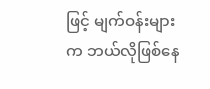ဖြင့် မျက်ဝန်းများက ဘယ်လိုဖြစ်နေ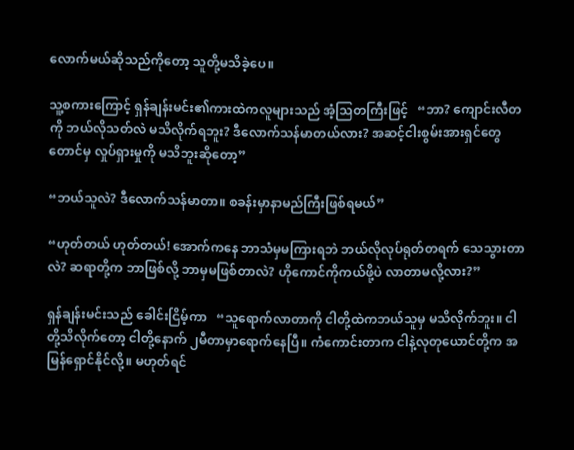လောက်မယ်ဆိုသည်ကိုတော့ သူတို့မသိခဲ့ပေ။

သူ့စကားကြောင့် ရှန်ချန်းမင်း၏ကားထဲကလူများသည် အံ့သြတကြီးဖြင့်   “ဘာ? ကျောင်းလီတကို ဘယ်လိုသတ်လဲ မသိလိုက်ရဘူး? ဒီလောက်သန်မာတယ်လား? အဆင့်ငါးစွမ်းအားရှင်တွေတောင်မှ လှုပ်ရှားမှုကို မသိဘူးဆိုတော့”

“ဘယ်သူလဲ? ဒီလောက်သန်မာတာ။ စခန်းမှာနာမည်ကြီးဖြစ်ရမယ်”

“ဟုတ်တယ် ဟုတ်တယ်! အောက်ကနေ ဘာသံမှမကြားရဘဲ ဘယ်လိုလုပ်ရုတ်တရက် သေသွားတာလဲ? ဆရာတို့က ဘာဖြစ်လို့ ဘာမှမဖြစ်တာလဲ? ဟိုကောင်ကိုကယ်ဖို့ပဲ လာတာမလို့လား?”

ရှန်ချန်းမင်းသည် ခေါင်းငြိမ့်ကာ   “သူရောက်လာတာကို ငါတို့ထဲကဘယ်သူမှ မသိလိုက်ဘူး။ ငါတို့သိလိုက်တော့ ငါတို့နောက် ၂မီတာမှာရောက်နေပြီ။ ကံကောင်းတာက ငါနဲ့လုတုယောင်တို့က အမြန်ရှောင်နိုင်လို့။ မဟုတ်ရင်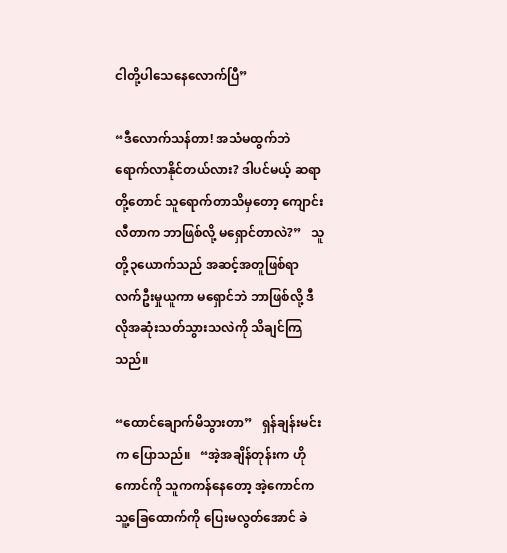ငါတို့ပါသေနေလောက်ပြီ”

“ဒီလောက်သန်တာ! အသံမထွက်ဘဲ ရောက်လာနိုင်တယ်လား? ဒါပင်မယ့် ဆရာတို့တောင် သူရောက်တာသိမှတော့ ကျောင်းလီတာက ဘာဖြစ်လို့ မရှောင်တာလဲ?”   သူတို့၃ယောက်သည် အဆင့်အတူဖြစ်ရာ လက်ဦးမှုယူကာ မရှောင်ဘဲ ဘာဖြစ်လို့ ဒီလိုအဆုံးသတ်သွားသလဲကို သိချင်ကြသည်။

“ထောင်ချောက်မိသွားတာ”   ရှန်ချန်းမင်းက ပြောသည်။   “အဲ့အချိန်တုန်းက ဟိုကောင်ကို သူကကန်နေတော့ အဲ့ကောင်က သူ့ခြေထောက်ကို ပြေးမလွတ်အောင် ခဲ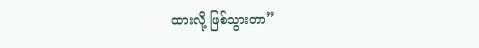ထားလို့ ဖြစ်သွားတာ”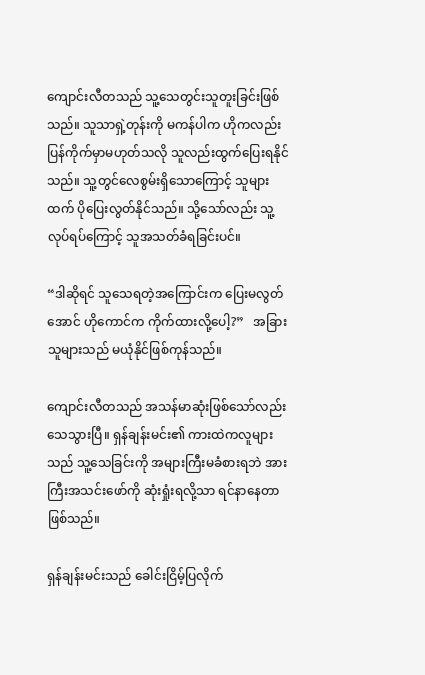ကျောင်းလီတသည် သူ့သေတွင်းသူတူးခြင်းဖြစ်သည်။ သူသာရှဲ့တုန်းကို မကန်ပါက ဟိုကလည်း ပြန်ကိုက်မှာမဟုတ်သလို သူလည်းထွက်ပြေးရနိုင်သည်။ သူ့တွင်လေစွမ်းရှိသောကြောင့် သူများထက် ပိုပြေးလွတ်နိုင်သည်။ သို့သော်လည်း သူ့လုပ်ရပ်ကြောင့် သူအသတ်ခံရခြင်းပင်။

“ဒါဆိုရင် သူသေရတဲ့အကြောင်းက ပြေးမလွတ်အောင် ဟိုကောင်က ကိုက်ထားလို့ပေါ့?”   အခြားသူများသည် မယုံနိုင်ဖြစ်ကုန်သည်။

ကျောင်းလီတသည် အသန်မာဆုံးဖြစ်သော်လည်း သေသွားပြီ။ ရှန်ချန်းမင်း၏ ကားထဲကလူများသည် သူ့သေခြင်းကို အများကြီးမခံစားရဘဲ အားကြီးအသင်းဖော်ကို ဆုံးရှုံးရလို့သာ ရင်နာနေတာဖြစ်သည်။

ရှန်ချန်းမင်းသည် ခေါင်းငြိမ့်ပြလိုက်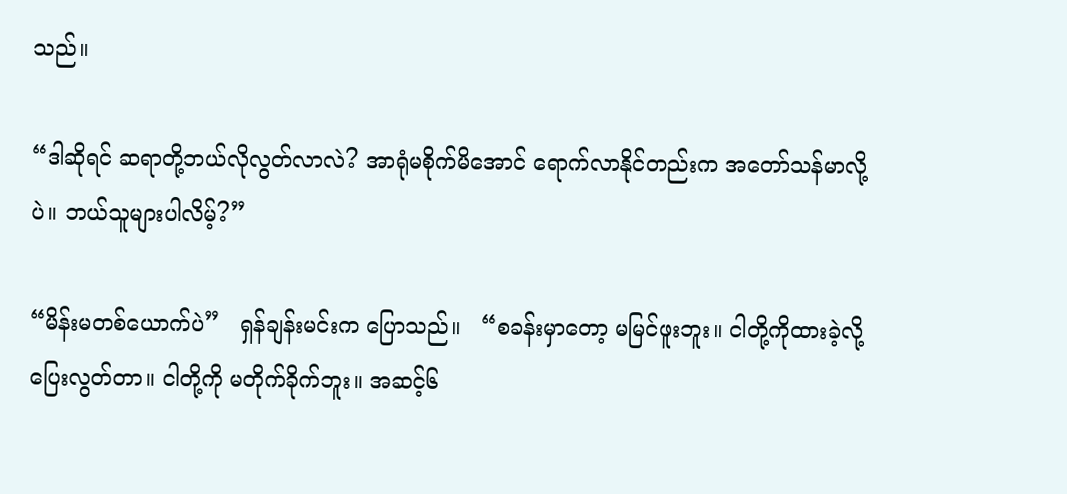သည်။

“ဒါဆိုရင် ဆရာတို့ဘယ်လိုလွတ်လာလဲ? အာရုံမစိုက်မိအောင် ရောက်လာနိုင်တည်းက အတော်သန်မာလို့ပဲ။ ဘယ်သူများပါလိမ့်?”

“မိန်းမတစ်ယောက်ပဲ”   ရှန်ချန်းမင်းက ပြောသည်။   “စခန်းမှာတော့ မမြင်ဖူးဘူး။ ငါတို့ကိုထားခဲ့လို့ ပြေးလွတ်တာ။ ငါတို့ကို မတိုက်ခိုက်ဘူး။ အဆင့်၆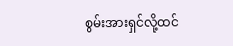စွမ်းအားရှင်လို့ထင်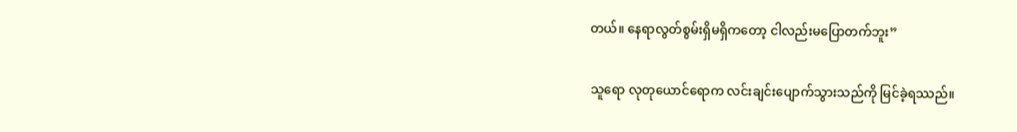တယ်။ နေရာလွတ်စွမ်းရှိမရှိကတော့ ငါလည်းမပြောတက်ဘူး”

သူရော လုတုယောင်ရောက လင်းချင်းပျောက်သွားသည်ကို မြင်ခဲ့ရဿည်။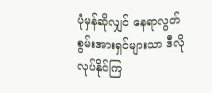ပုံမှန်ဆိုလျှင် နေရာလွတ်စွမ်းအားရှင်များသာ ဒီလိုလုပ်နိုင်ကြ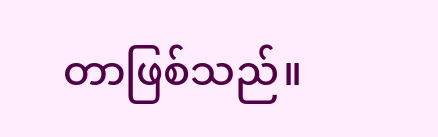တာဖြစ်သည်။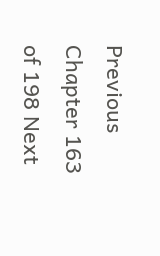Previous Chapter 163 of 198 Next